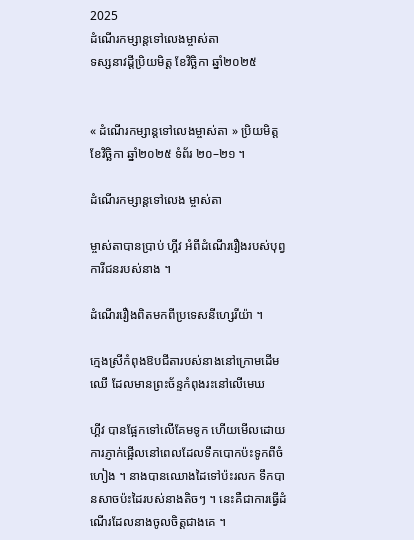2025
ដំណើរកម្សាន្តទៅលេងម្ចាស់តា
ទស្សនាវដ្តីប្រិយមិត្ត ខែវិច្ឆិកា ឆ្នាំ២០២៥


« ដំណើរកម្សាន្តទៅលេងម្ចាស់តា » ប្រិយមិត្ត ខែវិច្ឆិកា ឆ្នាំ២០២៥ ទំព័រ ២០–២១ ។

ដំណើរកម្សាន្តទៅលេង ម្ចាស់តា

ម្ចាស់តាបានប្រាប់ ហ្គីវ អំពីដំណើររឿងរបស់បុព្វការីជនរបស់នាង ។

ដំណើររឿងពិតមកពីប្រទេសនីហ្សេរីយ៉ា ។

ក្មេងស្រីកំពុងឱបជីតារបស់នាងនៅក្រោមដើមឈើ ដែលមានព្រះច័ន្ទកំពុងរះនៅលើមេឃ

ហ្គីវ បានផ្អែកទៅលើគែមទូក ហើយមើលដោយការភ្ញាក់ផ្អើលនៅពេលដែលទឹកបោកប៉ះទូកពីចំហៀង ។ នាងបានឈោងដៃទៅប៉ះរលក ទឹកបានសាចប៉ះដៃរបស់នាងតិចៗ ។ នេះគឺជាការធ្វើដំណើរដែលនាងចូលចិត្តជាងគេ ។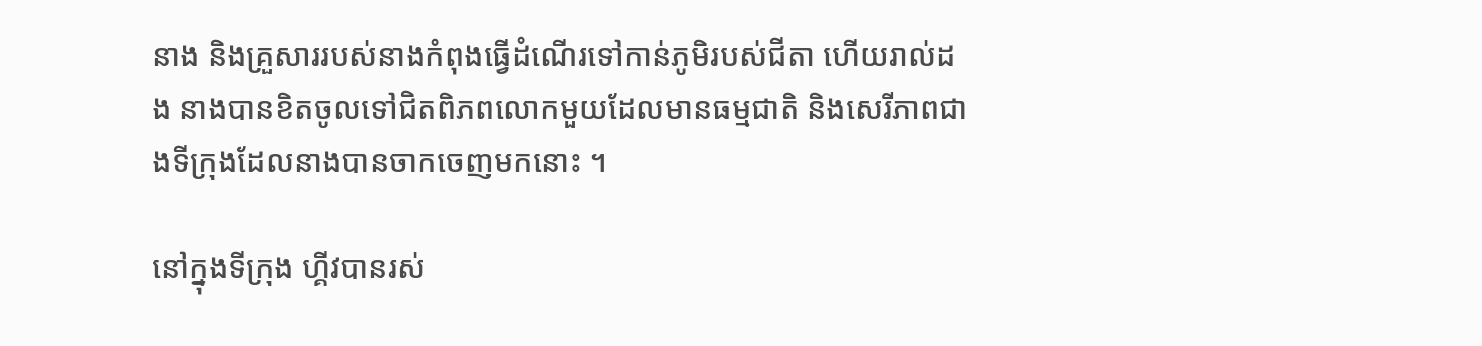នាង និងគ្រួសាររបស់នាងកំពុងធ្វើដំណើរទៅកាន់ភូមិរបស់ជីតា ហើយរាល់ដង នាងបានខិតចូលទៅជិតពិភពលោកមួយដែលមានធម្មជាតិ និងសេរីភាពជាងទីក្រុងដែលនាងបានចាកចេញមកនោះ ។

នៅក្នុងទីក្រុង ហ្គីវបានរស់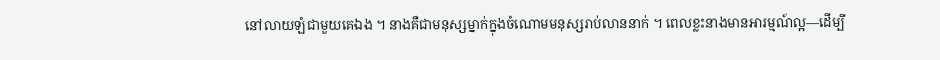នៅលាយឡំជាមួយគេឯង ។ នាងគឺជាមនុស្សម្នាក់ក្នុងចំណោមមនុស្សរាប់លាននាក់ ។ ពេលខ្លះនាងមានអារម្មណ៍ល្អ—ដើម្បី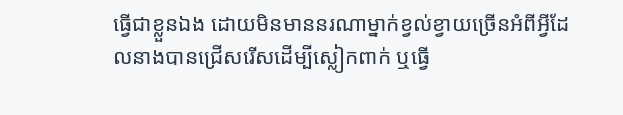ធ្វើជាខ្លួនឯង ដោយមិនមាននរណាម្នាក់ខ្វល់ខ្វាយច្រើនអំពីអ្វីដែលនាងបានជ្រើសរើសដើម្បីស្លៀកពាក់ ឬធ្វើ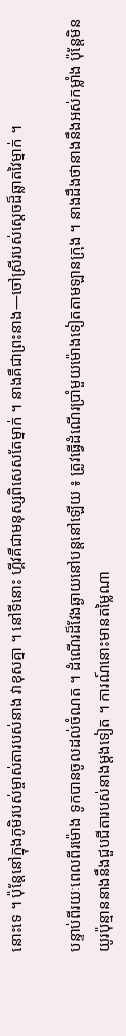នោះទេ ។ ប៉ុន្តែនៅក្នុងភូមិរបស់ម្ចាស់តារបស់នាង វាខុសគ្នា ។ នៅទីនោះ ហ្គីវគឺជាមនុស្សពិសេសតែម្នាក់ ។ នាងគឺជាព្រះនាង—ចៅស្រីរបស់ស្តេចដ៏ឆ្លាតវៃម្នាក់ ។

បន្ទាប់ពីរយៈពេលពីរម៉ោង ទូកបានចូលដល់ចំណត ។ ដំណើរដ៏វែងឆ្ងាយនៅបន្តនៅឡើយ ៖ ត្រូវធ្វើដំណើរប្រាំមួយម៉ោងទៀតតាមឡានក្រុង ។ នាងដឹងថានាងនឹងអស់កម្លាំង ប៉ុន្តែមិនយូរប៉ុន្មាននាងនឹងជួបជីតារបស់នាងម្តងទៀត ។ ការណ៍នោះមានតម្លៃណា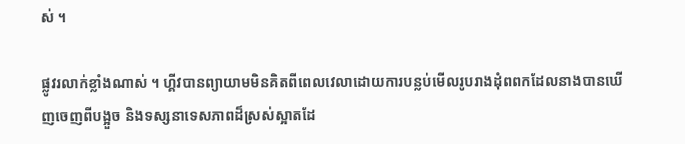ស់ ។

ផ្លូវរលាក់ខ្លាំងណាស់ ។ ហ្គីវបានព្យាយាមមិនគិតពីពេលវេលាដោយការបន្លប់មើលរូបរាងដុំពពកដែលនាងបានឃើញចេញពីបង្អួច និងទស្សនាទេសភាពដ៏ស្រស់ស្អាតដែ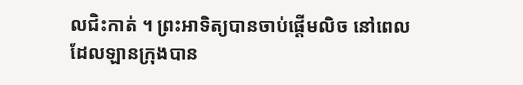លជិះកាត់ ។ ព្រះអាទិត្យបានចាប់ផ្តើមលិច នៅពេលដែលឡានក្រុងបាន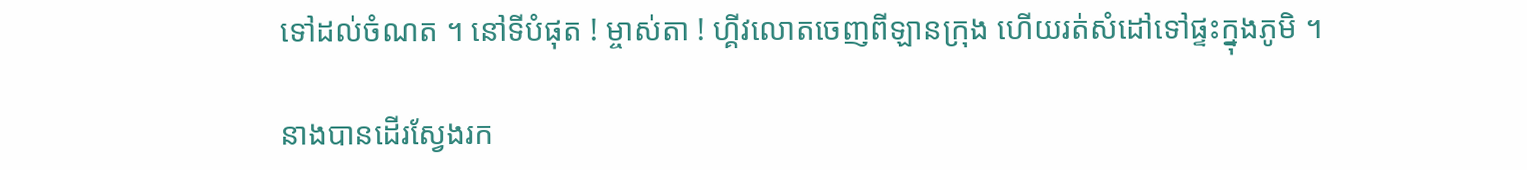ទៅដល់ចំណត ។ នៅទីបំផុត ! ម្ចាស់តា ! ហ្គីវលោតចេញពីឡានក្រុង ហើយរត់សំដៅទៅផ្ទះក្នុងភូមិ ។

នាងបានដើរស្វែងរក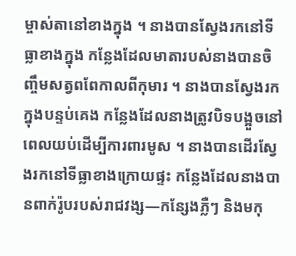ម្ចាស់តានៅខាងក្នុង ។ នាងបានស្វែងរកនៅទីធ្លាខាងក្នុង កន្លែងដែលមាតារបស់នាងបានចិញ្ចឹមសត្វពពែកាលពីកុមារ ។ នាងបានស្វែងរកក្នុងបន្ទប់គេង កន្លែងដែលនាងត្រូវបិទបង្អួចនៅពេលយប់ដើម្បីការពារមូស ។ នាងបានដើរស្វែងរកនៅទីធ្លាខាងក្រោយផ្ទះ កន្លែងដែលនាងបានពាក់រ៉ូបរបស់រាជវង្ស—កន្សែងភ្លឺៗ និងមកុ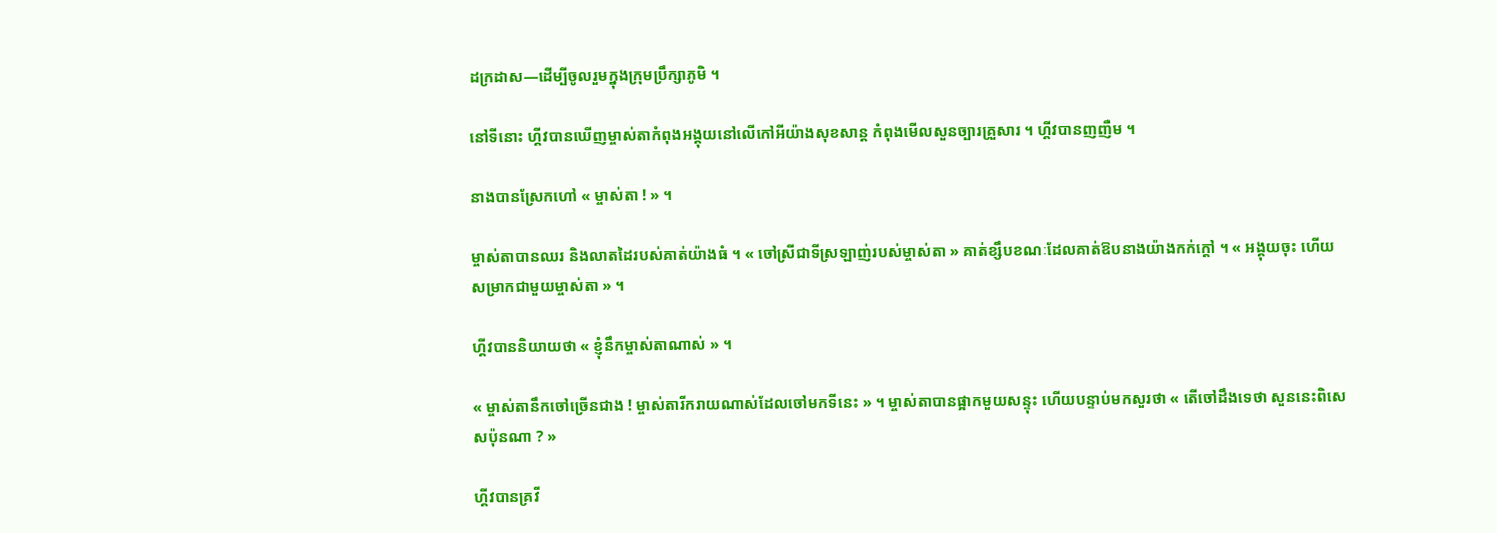ដក្រដាស—ដើម្បីចូលរួមក្នុងក្រុមប្រឹក្សាភូមិ ។

នៅទីនោះ ហ្គីវបានឃើញម្ចាស់តាកំពុងអង្គុយនៅលើកៅអីយ៉ាងសុខសាន្ត កំពុងមើលសួនច្បារគ្រួសារ ។ ហ្គីវបានញញឺម ។

នាងបានស្រែកហៅ « ម្ចាស់តា ! » ។

ម្ចាស់តាបានឈរ និងលាតដៃរបស់គាត់យ៉ាងធំ ។ « ចៅស្រីជាទីស្រឡាញ់របស់ម្ចាស់តា » គាត់ខ្សឹបខណៈដែលគាត់ឱបនាងយ៉ាងកក់ក្តៅ ។ « អង្គុយចុះ ហើយសម្រាកជាមួយម្ចាស់តា » ។

ហ្គីវបាននិយាយថា « ខ្ញុំនឹកម្ចាស់តាណាស់ » ។

« ម្ចាស់តានឹកចៅច្រើនជាង ! ម្ចាស់តារីករាយណាស់ដែលចៅមកទីនេះ » ។ ម្ចាស់តាបានផ្អាកមួយសន្ទុះ ហើយបន្ទាប់មកសួរថា « តើចៅដឹងទេថា សួននេះពិសេសប៉ុនណា ? »

ហ្គីវបានគ្រវី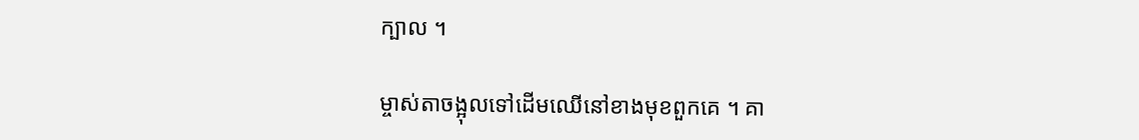ក្បាល ។

ម្ចាស់តាចង្អុលទៅដើមឈើនៅខាងមុខពួកគេ ។ គា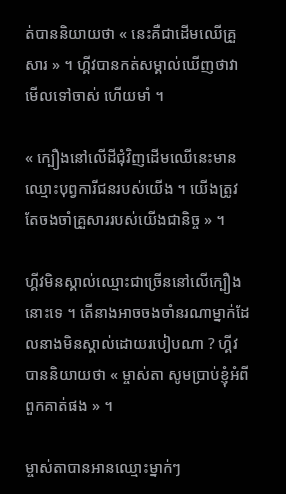ត់បាននិយាយថា « នេះគឺជាដើមឈើគ្រួសារ » ។ ហ្គីវបានកត់សម្គាល់ឃើញថាវាមើលទៅចាស់ ហើយមាំ ។

« ក្បឿងនៅលើដីជុំវិញដើមឈើនេះមានឈ្មោះបុព្វការីជនរបស់យើង ។ យើងត្រូវតែចងចាំគ្រួសាររបស់យើងជានិច្ច » ។

ហ្គីវមិនស្គាល់ឈ្មោះជាច្រើននៅលើក្បឿងនោះទេ ។ តើនាងអាចចងចាំនរណាម្នាក់ដែលនាងមិនស្គាល់ដោយរបៀបណា ? ហ្គីវបាននិយាយថា « ម្ចាស់តា សូមប្រាប់ខ្ញុំអំពីពួកគាត់ផង » ។

ម្ចាស់តាបានអានឈ្មោះម្នាក់ៗ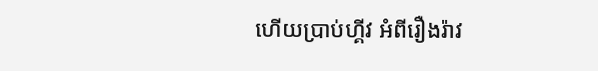ហើយប្រាប់ហ្គីវ អំពីរឿងរ៉ាវ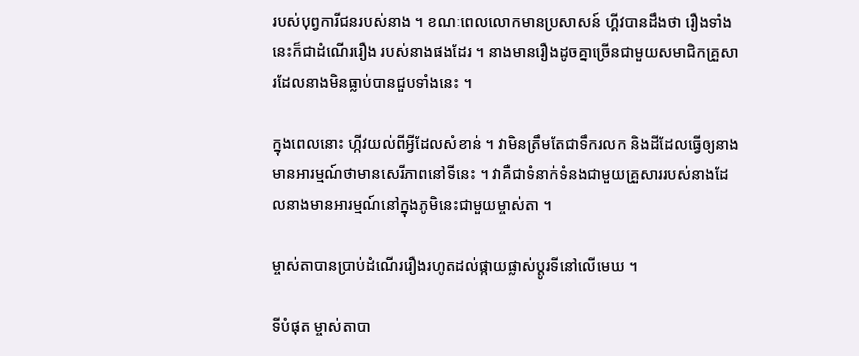របស់បុព្វការីជនរបស់នាង ។ ខណៈពេលលោកមានប្រសាសន៍ ហ្គីវបានដឹងថា រឿងទាំងនេះក៏ជាដំណើររឿង របស់នាងផងដែរ ។ នាងមានរឿងដូចគ្នាច្រើនជាមួយសមាជិកគ្រួសារដែលនាងមិនធ្លាប់បានជួបទាំងនេះ ។

ក្នុងពេលនោះ ហ្កីវយល់ពីអ្វីដែលសំខាន់ ។ វាមិនត្រឹមតែជាទឹករលក និងដីដែលធ្វើឲ្យនាងមានអារម្មណ៍ថាមានសេរីភាពនៅទីនេះ ។ វាគឺជាទំនាក់ទំនងជាមួយគ្រួសាររបស់នាងដែលនាងមានអារម្មណ៍នៅក្នុងភូមិនេះជាមួយម្ចាស់តា ។

ម្ចាស់តាបានប្រាប់ដំណើររឿងរហូតដល់ផ្កាយផ្លាស់ប្តូរទីនៅលើមេឃ ។

ទីបំផុត ម្ចាស់តាបា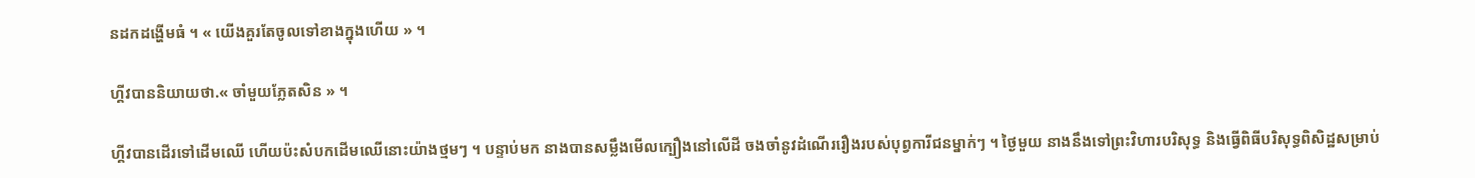នដកដង្ហើមធំ ។ « យើងគួរតែចូលទៅខាងក្នុងហើយ » ។

ហ្គីវបាននិយាយថា.« ចាំមួយភ្លែតសិន » ។

ហ្គីវបានដើរទៅដើមឈើ ហើយប៉ះសំបកដើមឈើនោះយ៉ាងថ្មមៗ ។ បន្ទាប់មក នាងបានសម្លឹងមើលក្បឿងនៅលើដី ចងចាំនូវដំណើររឿងរបស់បុព្វការីជនម្នាក់ៗ ។ ថ្ងៃមួយ នាងនឹងទៅព្រះវិហារបរិសុទ្ធ និងធ្វើពិធីបរិសុទ្ធពិសិដ្ឋសម្រាប់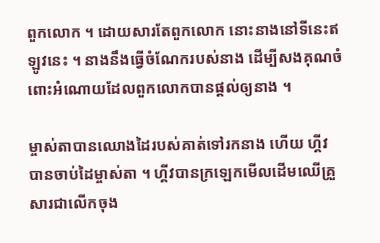ពួកលោក ។ ដោយសារតែពួកលោក នោះនាងនៅទីនេះឥឡូវនេះ ។ នាងនឹងធ្វើចំណែករបស់នាង ដើម្បីសងគុណចំពោះអំណោយដែលពួកលោកបានផ្តល់ឲ្យនាង ។

ម្ចាស់តាបានឈោងដៃរបស់គាត់ទៅរកនាង ហើយ ហ្គីវ បានចាប់ដៃម្ចាស់តា ។ ហ្គីវបានក្រឡេកមើលដើមឈើគ្រួសារជាលើកចុង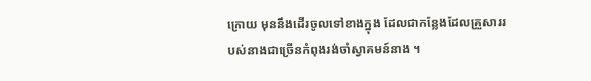ក្រោយ មុននឹងដើរចូលទៅខាងក្នុង ដែលជាកន្លែងដែលគ្រួសាររបស់នាងជាច្រើនកំពុងរង់ចាំស្វាគមន៍នាង ។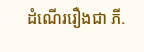ដំណើររឿងជា ភី.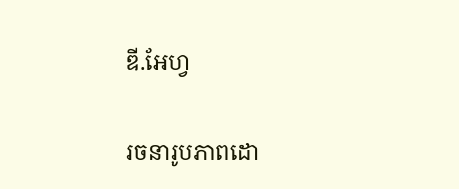ឌី.អែហ្វ

រចនារូបភាពដោ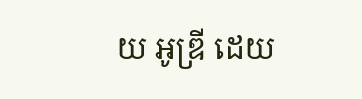យ អូឌ្រី ដេយ